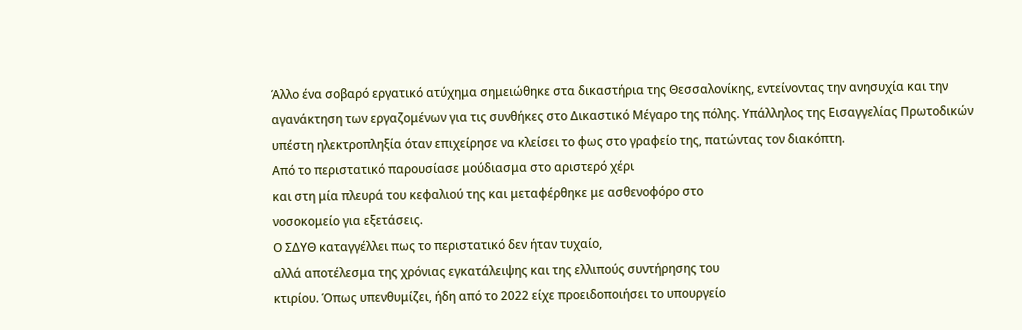Άλλο ένα σοβαρό εργατικό ατύχημα σημειώθηκε στα δικαστήρια της Θεσσαλονίκης, εντείνοντας την ανησυχία και την αγανάκτηση των εργαζομένων για τις συνθήκες στο Δικαστικό Μέγαρο της πόλης. Yπάλληλος της Εισαγγελίας Πρωτοδικών υπέστη ηλεκτροπληξία όταν επιχείρησε να κλείσει το φως στο γραφείο της, πατώντας τον διακόπτη.
Από το περιστατικό παρουσίασε μούδιασμα στο αριστερό χέρι
και στη μία πλευρά του κεφαλιού της και μεταφέρθηκε με ασθενοφόρο στο
νοσοκομείο για εξετάσεις.
Ο ΣΔΥΘ καταγγέλλει πως το περιστατικό δεν ήταν τυχαίο,
αλλά αποτέλεσμα της χρόνιας εγκατάλειψης και της ελλιπούς συντήρησης του
κτιρίου. Όπως υπενθυμίζει, ήδη από το 2022 είχε προειδοποιήσει το υπουργείο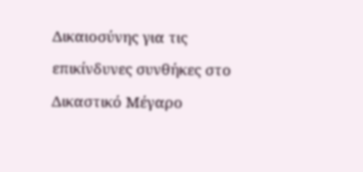Δικαιοσύνης για τις επικίνδυνες συνθήκες στο Δικαστικό Μέγαρο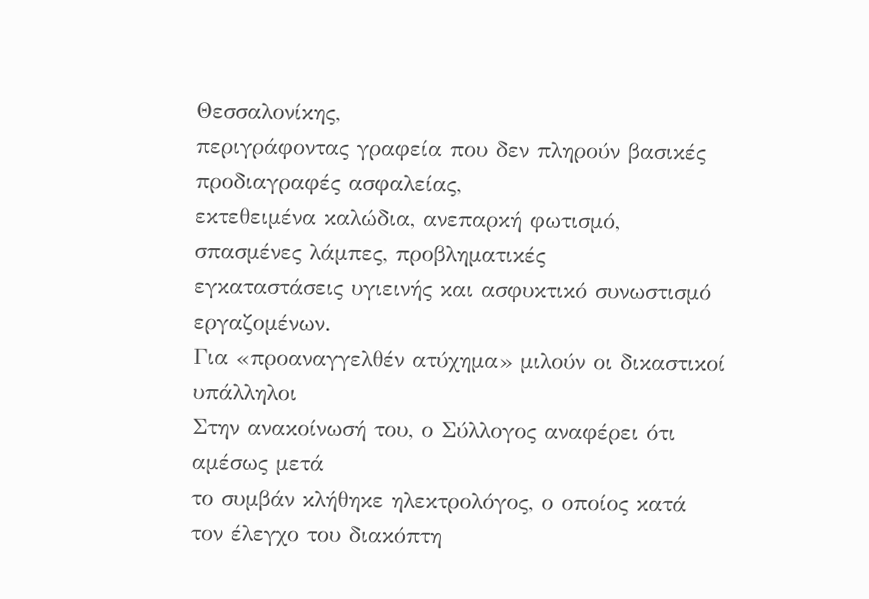Θεσσαλονίκης,
περιγράφοντας γραφεία που δεν πληρούν βασικές προδιαγραφές ασφαλείας,
εκτεθειμένα καλώδια, ανεπαρκή φωτισμό, σπασμένες λάμπες, προβληματικές
εγκαταστάσεις υγιεινής και ασφυκτικό συνωστισμό εργαζομένων.
Για «προαναγγελθέν ατύχημα» μιλούν οι δικαστικοί
υπάλληλοι
Στην ανακοίνωσή του, ο Σύλλογος αναφέρει ότι αμέσως μετά
το συμβάν κλήθηκε ηλεκτρολόγος, ο οποίος κατά τον έλεγχο του διακόπτη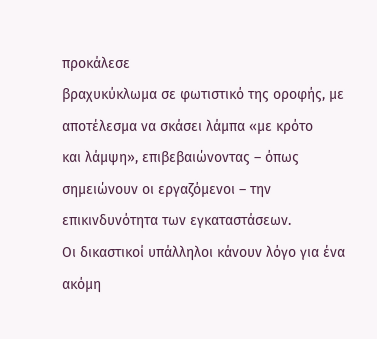προκάλεσε
βραχυκύκλωμα σε φωτιστικό της οροφής, με αποτέλεσμα να σκάσει λάμπα «με κρότο
και λάμψη», επιβεβαιώνοντας – όπως σημειώνουν οι εργαζόμενοι – την
επικινδυνότητα των εγκαταστάσεων.
Οι δικαστικοί υπάλληλοι κάνουν λόγο για ένα ακόμη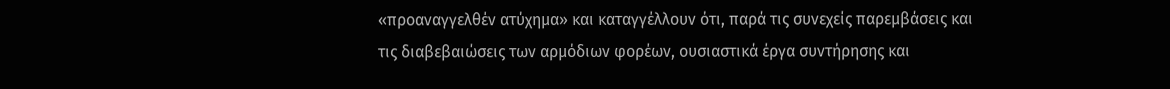«προαναγγελθέν ατύχημα» και καταγγέλλουν ότι, παρά τις συνεχείς παρεμβάσεις και
τις διαβεβαιώσεις των αρμόδιων φορέων, ουσιαστικά έργα συντήρησης και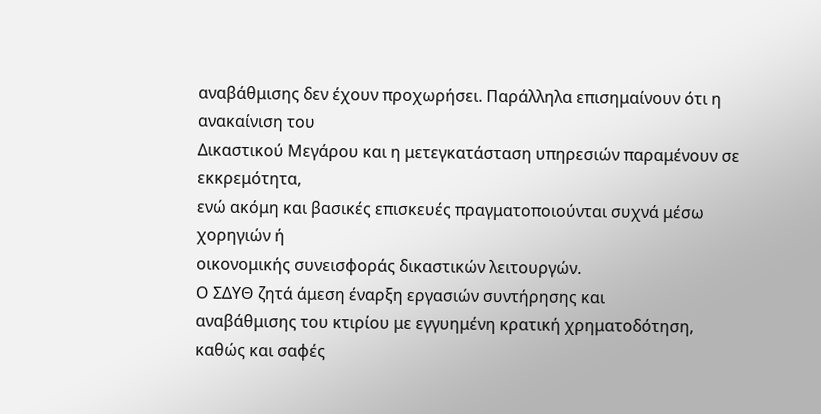αναβάθμισης δεν έχουν προχωρήσει. Παράλληλα επισημαίνουν ότι η ανακαίνιση του
Δικαστικού Μεγάρου και η μετεγκατάσταση υπηρεσιών παραμένουν σε εκκρεμότητα,
ενώ ακόμη και βασικές επισκευές πραγματοποιούνται συχνά μέσω χορηγιών ή
οικονομικής συνεισφοράς δικαστικών λειτουργών.
Ο ΣΔΥΘ ζητά άμεση έναρξη εργασιών συντήρησης και
αναβάθμισης του κτιρίου με εγγυημένη κρατική χρηματοδότηση, καθώς και σαφές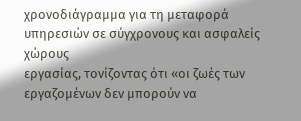χρονοδιάγραμμα για τη μεταφορά υπηρεσιών σε σύγχρονους και ασφαλείς χώρους
εργασίας, τονίζοντας ότι «οι ζωές των εργαζομένων δεν μπορούν να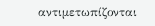αντιμετωπίζονται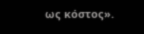ως κόστος».